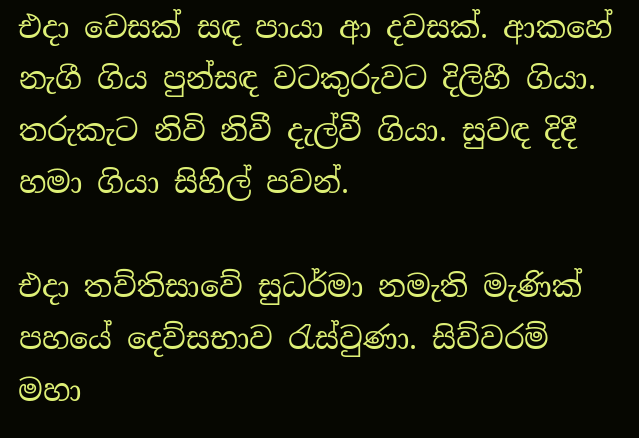එදා වෙසක් සඳ පායා ආ දවසක්. ආකහේ නැගී ගිය පුන්සඳ වටකුරුවට දිලිහී ගියා. තරුකැට නිවි නිවී දැල්වී ගියා. සුවඳ දිදී හමා ගියා සිහිල් පවන්.

එදා තව්තිසාවේ සුධර්මා නමැති මැණික් පහයේ දෙව්සභාව රැස්වුණා. සිව්වරම් මහා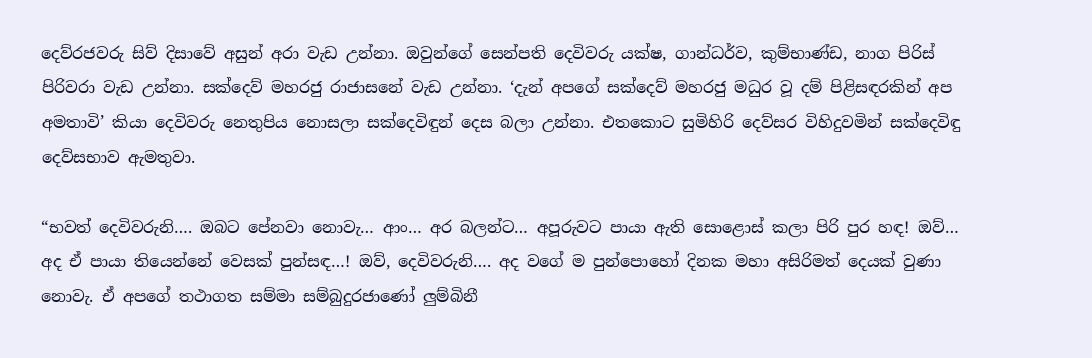දෙව්රජවරු සිව් දිසාවේ අසුන් අරා වැඩ උන්නා. ඔවුන්ගේ සෙන්පති දෙවිවරු යක්ෂ, ගාන්ධර්ව, කුම්භාණ්ඩ, නාග පිරිස් පිරිවරා වැඩ උන්නා. සක්දෙව් මහරජු රාජාසනේ වැඩ උන්නා. ‘දැන් අපගේ සක්දෙව් මහරජු මධුර වූ දම් පිළිසඳරකින් අප අමතාවි’ කියා දෙවිවරු නෙතුපිය නොසලා සක්දෙවිඳුන් දෙස බලා උන්නා. එතකොට සුමිහිරි දෙව්සර විහිදුවමින් සක්දෙවිඳු දෙව්සභාව ඇමතුවා.

“භවත් දෙවිවරුනි…. ඔබට පේනවා නොවැ… ආං… අර බලන්ට… අපූරුවට පායා ඇති සොළොස් කලා පිරි පුර හඳ! ඔව්… අද ඒ පායා තියෙන්නේ වෙසක් පුන්සඳ…! ඔව්, දෙවිවරුනි…. අද වගේ ම පුන්පොහෝ දිනක මහා අසිරිමත් දෙයක් වුණා නොවැ. ඒ අපගේ තථාගත සම්මා සම්බුදුරජාණෝ ලුම්බිනී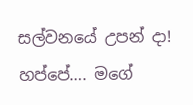සල්වනයේ උපන් දා! හප්පේ…. මගේ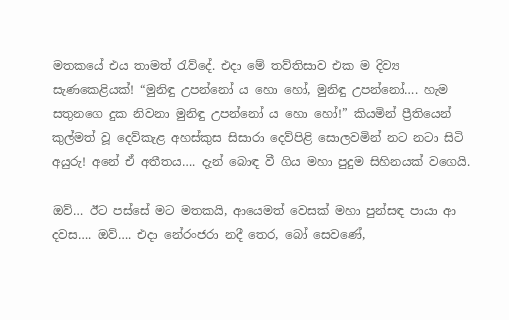මතකයේ එය තාමත් රැව්දේ. එදා මේ තව්තිසාව එක ම දිව්‍ය සැණකෙළියක්! “මුනිඳු උපන්නෝ ය හො හෝ, මුනිඳු උපන්නෝ…. හැම සතුනගෙ දුක නිවනා මුනිඳු උපන්නෝ ය හො හෝ!” කියමින් ප්‍රීතියෙන් කුල්මත් වූ දෙව්කැළ අහස්කුස සිසාරා දෙව්පිළි සොලවමින් නට නටා සිටි අයුරු! අනේ ඒ අතීතය…. දැන් බොඳ වී ගිය මහා පුදුම සිහිනයක් වගෙයි.

ඔව්… ඊට පස්සේ මට මතකයි, ආයෙමත් වෙසක් මහා පුන්සඳ පායා ආ දවස…. ඔව්…. එදා නේරංජරා නදී තෙර, බෝ සෙවණේ,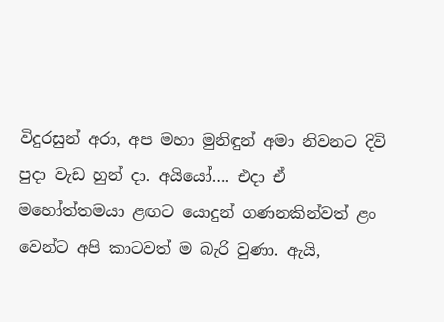විදුරසුන් අරා, අප මහා මුනිඳුන් අමා නිවනට දිවි පුදා වැඩ හුන් දා. අයියෝ…. එදා ඒ මහෝත්තමයා ළඟට යොදුන් ගණනකින්වත් ළං වෙන්ට අපි කාටවත් ම බැරි වුණා. ඇයි,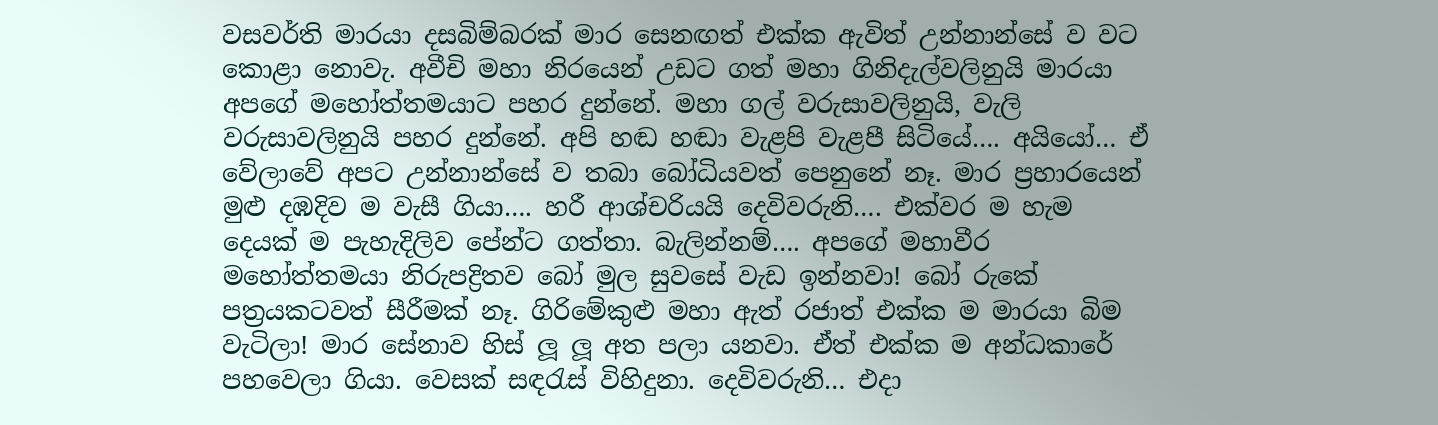වසවර්ති මාරයා දසබිම්බරක් මාර සෙනඟත් එක්ක ඇවිත් උන්නාන්සේ ව වට කොළා නොවැ. අවීචි මහා නිරයෙන් උඩට ගත් මහා ගිනිදැල්වලිනුයි මාරයා අපගේ මහෝත්තමයාට පහර දුන්නේ. මහා ගල් වරුසාවලිනුයි, වැලි වරුසාවලිනුයි පහර දුන්නේ. අපි හඬ හඬා වැළපි වැළපී සිටියේ…. අයියෝ… ඒ වේලාවේ අපට උන්නාන්සේ ව තබා බෝධියවත් පෙනුනේ නෑ. මාර ප්‍රහාරයෙන් මුළු දඹදිව ම වැසී ගියා…. හරී ආශ්චරියයි දෙවිවරුනි…. එක්වර ම හැම දෙයක් ම පැහැදිලිව පේන්ට ගත්තා. බැලින්නම්…. අපගේ මහාවීර මහෝත්තමයා නිරුපද්‍රිතව බෝ මුල සුවසේ වැඩ ඉන්නවා! බෝ රුකේ පත්‍රයකටවත් සීරීමක් නෑ. ගිරිමේකුළු මහා ඇත් රජාත් එක්ක ම මාරයා බිම වැටිලා! මාර සේනාව හිස් ලූ ලූ අත පලා යනවා. ඒත් එක්ක ම අන්ධකාරේ පහවෙලා ගියා. වෙසක් සඳරැස් විහිදුනා. දෙවිවරුනි… එදා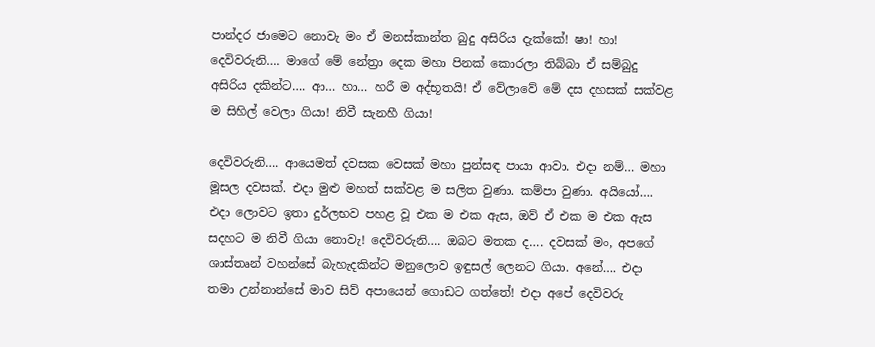පාන්දර ජාමෙට නොවැ මං ඒ මනස්කාන්ත බුදු අසිරිය දැක්කේ! ෂා! හා! දෙවිවරුනි…. මාගේ මේ නේත්‍රා දෙක මහා පිනක් කොරලා තිබ්බා ඒ සම්බුදු අසිරිය දකින්ට…. ආ… හා… හරී ම අද්භූතයි! ඒ වේලාවේ මේ දස දහසක් සක්වළ ම සිහිල් වෙලා ගියා! නිවී සැනහී ගියා!

දෙවිවරුනි…. ආයෙමත් දවසක වෙසක් මහා පුන්සඳ පායා ආවා. එදා නම්… මහා මූසල දවසක්. එදා මුළු මහත් සක්වළ ම සලිත වුණා. කම්පා වුණා. අයියෝ…. එදා ලොවට ඉතා දුර්ලභව පහළ වූ එක ම එක ඇස, ඔව් ඒ එක ම එක ඇස සදහට ම නිවී ගියා නොවැ! දෙවිවරුනි…. ඔබට මතක ද…. දවසක් මං, අපගේ ශාස්තෘන් වහන්සේ බැහැදකින්ට මනුලොව ඉඳුසල් ලෙනට ගියා. අනේ…. එදා තමා උන්නාන්සේ මාව සිව් අපායෙන් ගොඩට ගත්තේ! එදා අපේ දෙවිවරු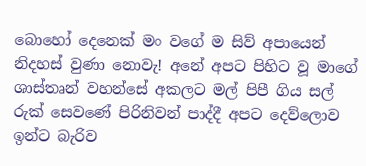බොහෝ දෙනෙක් මං වගේ ම සිව් අපායෙන් නිදහස් වුණා නොවැ! අනේ අපට පිහිට වූ මාගේ ශාස්තෘන් වහන්සේ අකලට මල් පිපී ගිය සල් රුක් සෙවණේ පිරිනිවන් පාද්දී අපට දෙව්ලොව ඉන්ට බැරිව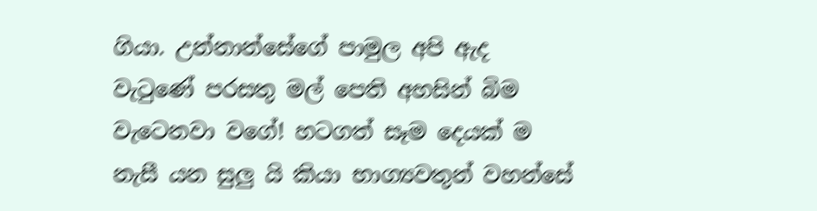ගියා. උන්නාන්සේගේ පාමුල අපි ඇද වැටුණේ පරසතු මල් පෙති අහසින් බිම වැටෙනවා වගේ! හටගත් සෑම දෙයක් ම නැසී යන සුලු යි කියා භාග්‍යවතුන් වහන්සේ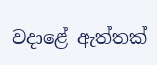වදාළේ ඇත්තක්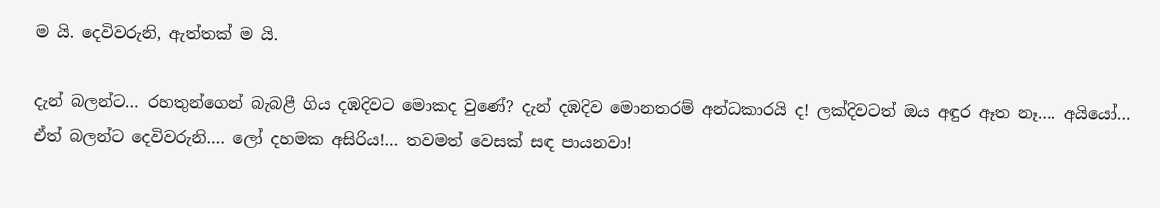ම යි. දෙවිවරුනි, ඇත්තක් ම යි.

දැන් බලන්ට… රහතුන්ගෙන් බැබළී ගිය දඹදිවට මොකද වුණේ? දැන් දඹදිව මොනතරම් අන්ධකාරයි ද! ලක්දිවටත් ඔය අඳුර ඈත නෑ…. අයියෝ… ඒත් බලන්ට දෙවිවරුනි…. ලෝ දහමක අසිරිය!… තවමත් වෙසක් සඳ පායනවා!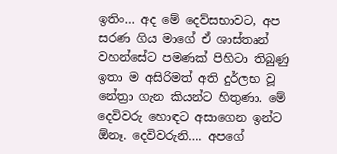ඉතිං… අද මේ දෙව්සභාවට, අප සරණ ගිය මාගේ ඒ ශාස්තෘන් වහන්සේට පමණක් පිහිටා තිබුණු ඉතා ම අසිරිමත් අති දුර්ලභ වූ නේත්‍රා ගැන කියන්ට හිතුණා. මේ දෙවිවරු හොඳට අසාගෙන ඉන්ට ඕනෑ. දෙවිවරුනි…. අපගේ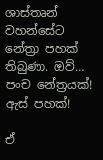ශාස්තෘන් වහන්සේට නේත්‍රා පහක් තිබුණා. ඔව්… පංච නේත්‍රයක්! ඇස් පහක්!

ඒ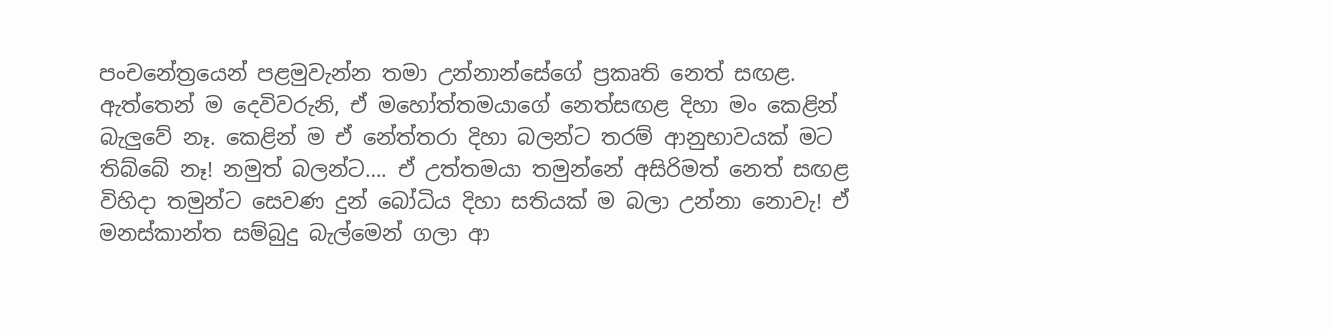පංචනේත්‍රයෙන් පළමුවැන්න තමා උන්නාන්සේගේ ප්‍රකෘති නෙත් සඟළ. ඇත්තෙන් ම දෙවිවරුනි, ඒ මහෝත්තමයාගේ නෙත්සඟළ දිහා මං කෙළින් බැලුවේ නෑ. කෙළින් ම ඒ නේත්තරා දිහා බලන්ට තරම් ආනුභාවයක් මට තිබ්බේ නෑ! නමුත් බලන්ට…. ඒ උත්තමයා තමුන්නේ අසිරිමත් නෙත් සඟළ විහිදා තමුන්ට සෙවණ දුන් බෝධිය දිහා සතියක් ම බලා උන්නා නොවැ! ඒ මනස්කාන්ත සම්බුදු බැල්මෙන් ගලා ආ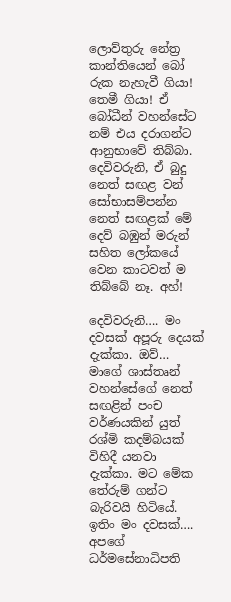ලොව්තුරු නේත්‍ර කාන්තියෙන් බෝ රුක නැහැවී ගියා! තෙමී ගියා! ඒ බෝධීන් වහන්සේට නම් එය දරාගන්ට ආනුභාවේ තිබ්බා. දෙවිවරුනි, ඒ බුදු නෙත් සඟළ වන් සෝභාසම්පන්න නෙත් සඟළක් මේ දෙව් බඹුන් මරුන් සහිත ලෝකයේ වෙන කාටවත් ම තිබ්බේ නෑ. අහ්!

දෙවිවරුනි…. මං දවසක් අපූරු දෙයක් දැක්කා. ඔව්… මාගේ ශාස්තෘන් වහන්සේගේ නෙත් සඟළින් පංච වර්ණයකින් යුත් රශ්මි කදම්බයක් විහිදී යනවා දැක්කා. මට මේක තේරුම් ගන්ට බැරිවයි හිටියේ. ඉතිං මං දවසක්…. අපගේ ධර්මසේනාධිපති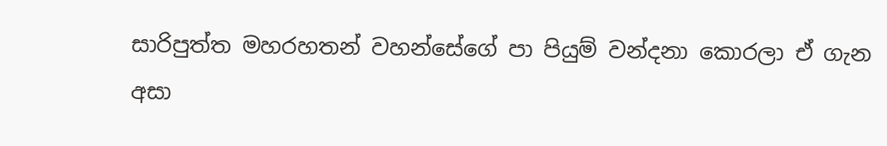සාරිපුත්ත මහරහතන් වහන්සේගේ පා පියුම් වන්දනා කොරලා ඒ ගැන අසා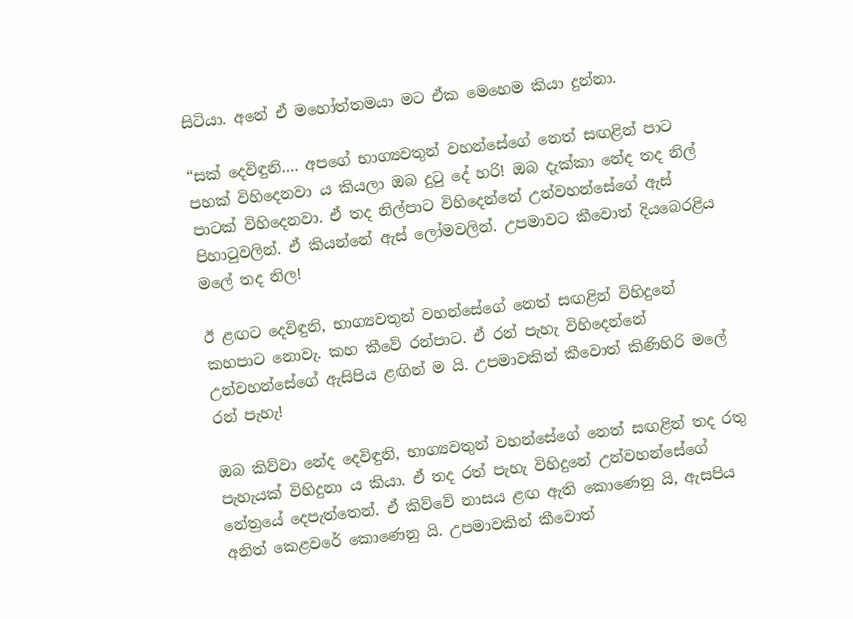සිටියා. අනේ ඒ මහෝත්තමයා මට ඒක මෙහෙම කියා දුන්නා.

“සක් දෙවිඳුනි…. අපගේ භාග්‍යවතුන් වහන්සේගේ නෙත් සඟළින් පාට පහක් විහිදෙනවා ය කියලා ඔබ දුටු දේ හරි! ඔබ දැක්කා නේද තද නිල් පාටක් විහිදෙනවා. ඒ තද නිල්පාට විහිදෙන්නේ උන්වහන්සේගේ ඇස් පිහාටුවලින්. ඒ කියන්නේ ඇස් ලෝමවලින්. උපමාවට කීවොත් දියබෙරළිය මලේ තද නිල!

ඊ ළඟට දෙවිඳුනි, භාග්‍යවතුන් වහන්සේගේ නෙත් සඟළින් විහිදුනේ කහපාට නොවැ. කහ කීවේ රන්පාට. ඒ රන් පැහැ විහිදෙන්නේ උන්වහන්සේගේ ඇසිපිය ළඟින් ම යි. උපමාවකින් කීවොත් කිණිහිරි මලේ රන් පැහැ!

ඔබ කිව්වා නේද දෙවිඳුනි, භාග්‍යවතුන් වහන්සේගේ නෙත් සඟළින් තද රතු පැහැයක් විහිදුනා ය කියා. ඒ තද රත් පැහැ විහිදුනේ උන්වහන්සේගේ නේත්‍රයේ දෙපැත්තෙන්. ඒ කිව්වේ නාසය ළඟ ඇති කොණෙනු යි, ඇසපිය අනිත් කෙළවරේ කොණෙනු යි. උපමාවකින් කීවොත්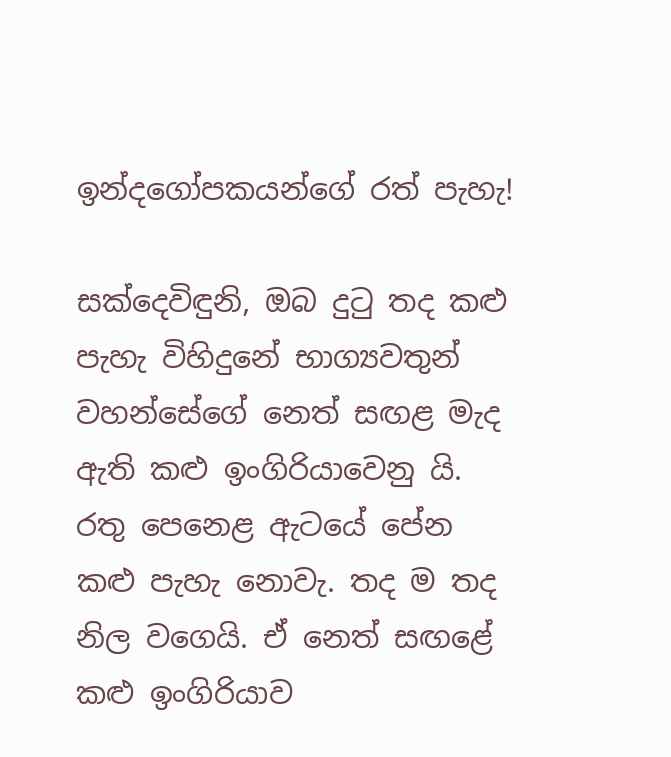ඉන්දගෝපකයන්ගේ රත් පැහැ!

සක්දෙවිඳුනි, ඔබ දුටු තද කළු පැහැ විහිදුනේ භාග්‍යවතුන් වහන්සේගේ නෙත් සඟළ මැද ඇති කළු ඉංගිරියාවෙනු යි. රතු පෙනෙළ ඇටයේ පේන කළු පැහැ නොවැ. තද ම තද නිල වගෙයි. ඒ නෙත් සඟළේ කළු ඉංගිරියාව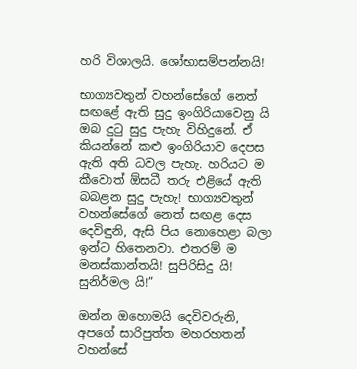හරි විශාලයි. ශෝභාසම්පන්නයි!

භාග්‍යවතුන් වහන්සේගේ නෙත් සඟළේ ඇති සුදු ඉංගිරියාවෙනු යි ඔබ දුටු සුදු පැහැ විහිදුනේ. ඒ කියන්නේ කළු ඉංගිරියාව දෙපස ඇති අති ධවල පැහැ. හරියට ම කීවොත් ඕසධී තරු එළියේ ඇති බබළන සුදු පැහැ! භාග්‍යවතුන් වහන්සේගේ නෙත් සඟළ දෙස දෙවිඳුනි, ඇසි පිය නොහෙළා බලා ඉන්ට හිතෙනවා. එතරම් ම මනස්කාන්තයි! සුපිරිසිදු යි! සුනිර්මල යි!”

ඔන්න ඔහොමයි දෙවිවරුනි, අපගේ සාරිපුත්ත මහරහතන් වහන්සේ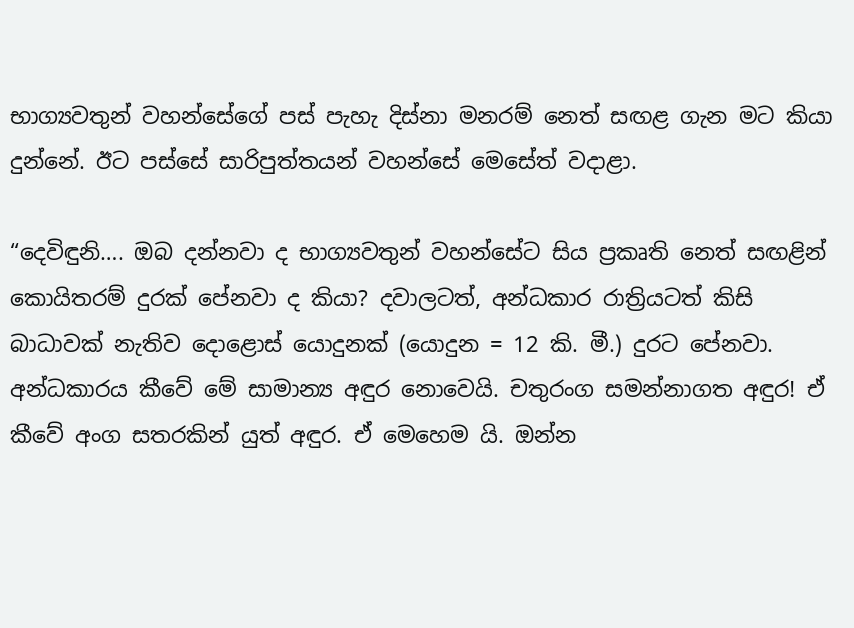භාග්‍යවතුන් වහන්සේගේ පස් පැහැ දිස්නා මනරම් නෙත් සඟළ ගැන මට කියා දුන්නේ. ඊට පස්සේ සාරිපුත්තයන් වහන්සේ මෙසේත් වදාළා.

“දෙවිඳුනි…. ඔබ දන්නවා ද භාග්‍යවතුන් වහන්සේට සිය ප්‍රකෘති නෙත් සඟළින් කොයිතරම් දුරක් පේනවා ද කියා? දවාලටත්, අන්ධකාර රාත්‍රියටත් කිසි බාධාවක් නැතිව දොළොස් යොදුනක් (යොදුන = 12 කි. මී.) දුරට පේනවා. අන්ධකාරය කීවේ මේ සාමාන්‍ය අඳුර නොවෙයි. චතුරංග සමන්නාගත අඳුර! ඒ කීවේ අංග සතරකින් යුත් අඳුර. ඒ මෙහෙම යි. ඔන්න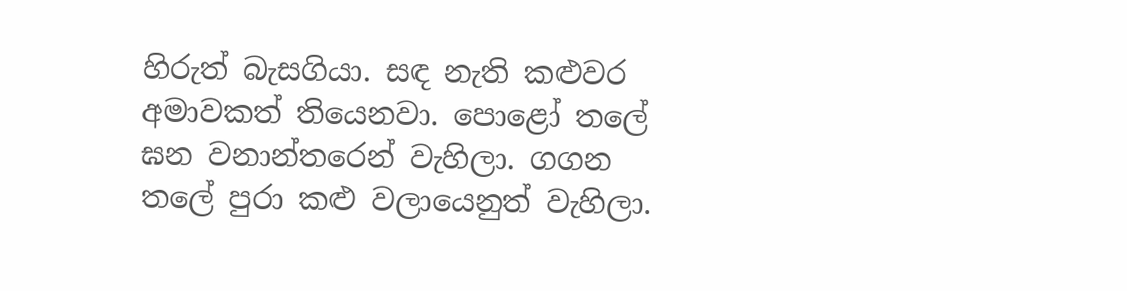හිරුත් බැසගියා. සඳ නැති කළුවර අමාවකත් තියෙනවා. පොළෝ තලේ ඝන වනාන්තරෙන් වැහිලා. ගගන තලේ පුරා කළු වලායෙනුත් වැහිලා.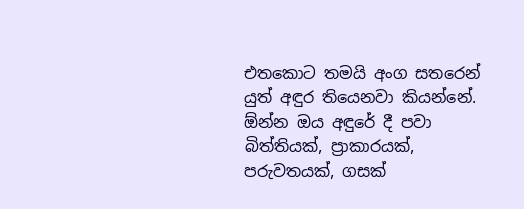එතකොට තමයි අංග සතරෙන් යුත් අඳුර තියෙනවා කියන්නේ. ඕන්න ඔය අඳුරේ දී පවා බිත්තියක්, ප්‍රාකාරයක්, පරුවතයක්, ගසක්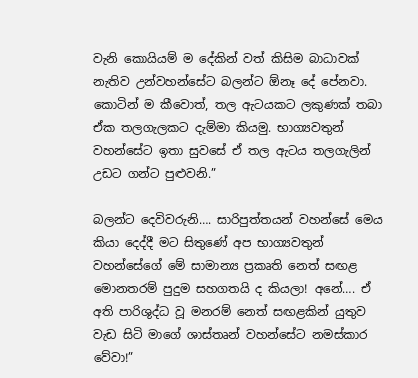වැනි කොයියම් ම දේකින් වත් කිසිම බාධාවක් නැතිව උන්වහන්සේට බලන්ට ඕනෑ දේ පේනවා. කොටින් ම කීවොත්, තල ඇටයකට ලකුණක් තබා ඒක තලගැලකට දැම්මා කියමු. භාග්‍යවතුන් වහන්සේට ඉතා සුවසේ ඒ තල ඇටය තලගැලින් උඩට ගන්ට පුළුවනි.”

බලන්ට දෙවිවරුනි…. සාරිපුත්තයන් වහන්සේ මෙය කියා දෙද්දී මට සිතුණේ අප භාග්‍යවතුන් වහන්සේගේ මේ සාමාන්‍ය ප්‍රකෘති නෙත් සඟළ මොනතරම් පුදුම සහගතයි ද කියලා! අනේ…. ඒ අති පාරිශුද්ධ වූ මනරම් නෙත් සඟළකින් යුතුව වැඩ සිටි මාගේ ශාස්තෘන් වහන්සේට නමස්කාර වේවා!”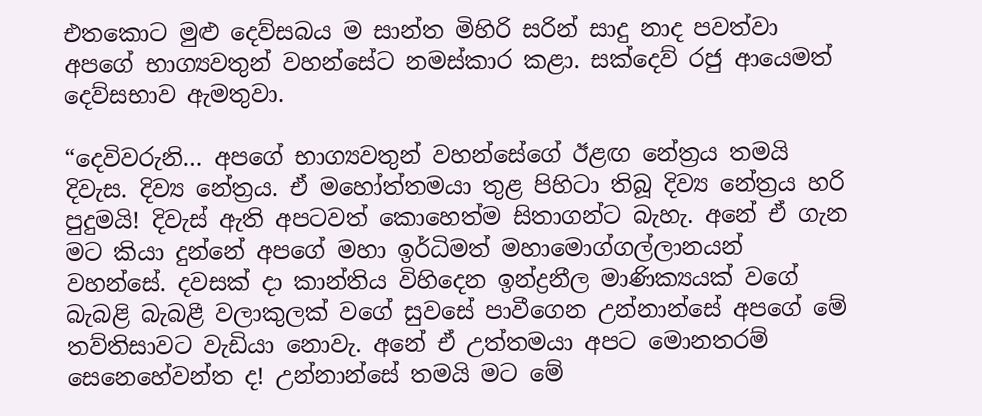එතකොට මුළු දෙව්සබය ම සාන්ත මිහිරි සරින් සාදු නාද පවත්වා අපගේ භාග්‍යවතුන් වහන්සේට නමස්කාර කළා. සක්දෙව් රජු ආයෙමත් දෙව්සභාව ඇමතුවා.

“දෙවිවරුනි… අපගේ භාග්‍යවතුන් වහන්සේගේ ඊළඟ නේත්‍රය තමයි දිවැස. දිව්‍ය නේත්‍රය. ඒ මහෝත්තමයා තුළ පිහිටා තිබූ දිව්‍ය නේත්‍රය හරි පුදුමයි! දිවැස් ඇති අපටවත් කොහෙත්ම සිතාගන්ට බැහැ. අනේ ඒ ගැන මට කියා දුන්නේ අපගේ මහා ඉර්ධිමත් මහාමොග්ගල්ලානයන් වහන්සේ. දවසක් දා කාන්තිය විහිදෙන ඉන්ද්‍රනීල මාණික්‍යයක් වගේ බැබළි බැබළී වලාකුලක් වගේ සුවසේ පාවීගෙන උන්නාන්සේ අපගේ මේ තව්තිසාවට වැඩියා නොවැ. අනේ ඒ උත්තමයා අපට මොනතරම් සෙනෙහේවන්ත ද! උන්නාන්සේ තමයි මට මේ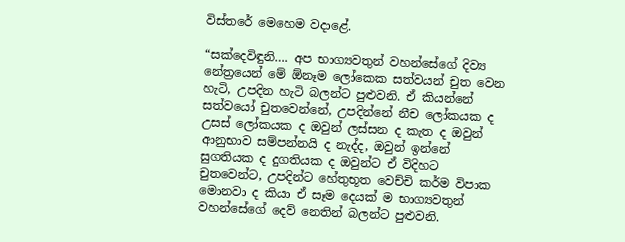විස්තරේ මෙහෙම වදාළේ.

“සක්දෙවිඳුනි…. අප භාග්‍යවතුන් වහන්සේගේ දිව්‍ය නේත්‍රයෙන් මේ ඕනෑම ලෝකෙක සත්වයන් චුත වෙන හැටි, උපදින හැටි බලන්ට පුළුවනි. ඒ කියන්නේ සත්වයෝ චුතවෙන්නේ, උපදින්නේ නීච ලෝකයක ද උසස් ලෝකයක ද ඔවුන් ලස්සන ද කැත ද ඔවුන් ආනුභාව සම්පන්නයි ද නැද්ද, ඔවුන් ඉන්නේ සුගතියක ද දුගතියක ද ඔවුන්ට ඒ විදිහට චුතවෙන්ට, උපදින්ට හේතුභූත වෙච්චි කර්ම විපාක මොනවා ද කියා ඒ සෑම දෙයක් ම භාග්‍යවතුන් වහන්සේගේ දෙව් නෙතින් බලන්ට පුළුවනි.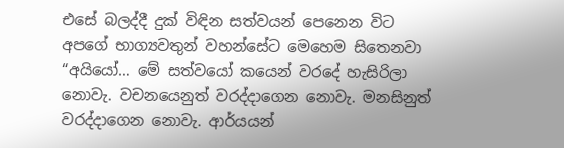එසේ බලද්දී දුක් විඳින සත්වයන් පෙනෙන විට අපගේ භාග්‍යවතුන් වහන්සේට මෙහෙම සිතෙනවා “අයියෝ… මේ සත්වයෝ කයෙන් වරදේ හැසිරිලා නොවැ. වචනයෙනුත් වරද්දාගෙන නොවැ. මනසිනුත් වරද්දාගෙන නොවැ. ආර්යයන්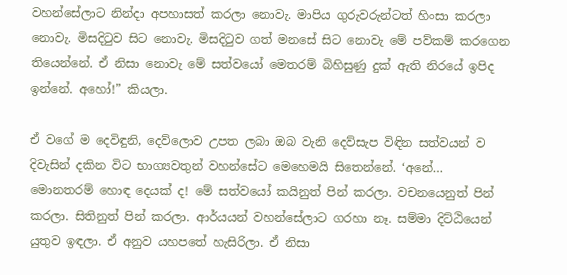වහන්සේලාට නින්දා අපහාසත් කරලා නොවැ. මාපිය ගුරුවරුන්ටත් හිංසා කරලා නොවැ. මිසදිටුව සිට නොවැ. මිසදිටුව ගත් මනසේ සිට නොවැ මේ පව්කම් කරගෙන තියෙන්නේ. ඒ නිසා නොවැ මේ සත්වයෝ මෙතරම් බිහිසුණු දුක් ඇති නිරයේ ඉපිද ඉන්නේ. අහෝ!” කියලා.

ඒ වගේ ම දෙවිඳුනි, දෙව්ලොව උපත ලබා ඔබ වැනි දෙව්සැප විඳින සත්වයන් ව දිවැසින් දකින විට භාග්‍යවතුන් වහන්සේට මෙහෙමයි සිතෙන්නේ. ‘අනේ… මොනතරම් හොඳ දෙයක් ද! මේ සත්වයෝ කයිනුත් පින් කරලා. වචනයෙනුත් පින් කරලා. සිතිනුත් පින් කරලා. ආර්යයන් වහන්සේලාට ගරහා නෑ. සම්මා දිට්ඨියෙන් යුතුව ඉඳලා. ඒ අනුව යහපතේ හැසිරිලා. ඒ නිසා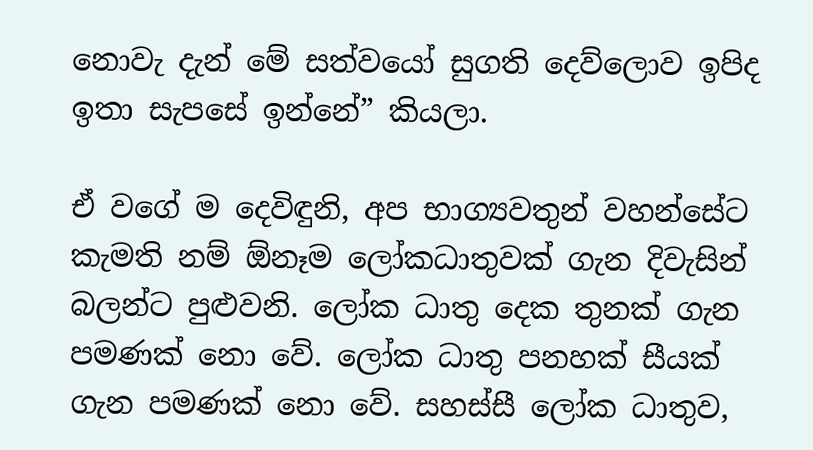නොවැ දැන් මේ සත්වයෝ සුගති දෙව්ලොව ඉපිද ඉතා සැපසේ ඉන්නේ” කියලා.

ඒ වගේ ම දෙවිඳුනි, අප භාග්‍යවතුන් වහන්සේට කැමති නම් ඕනෑම ලෝකධාතුවක් ගැන දිවැසින් බලන්ට පුළුවනි. ලෝක ධාතු දෙක තුනක් ගැන පමණක් නො වේ. ලෝක ධාතු පනහක් සීයක් ගැන පමණක් නො වේ. සහස්සී ලෝක ධාතුව,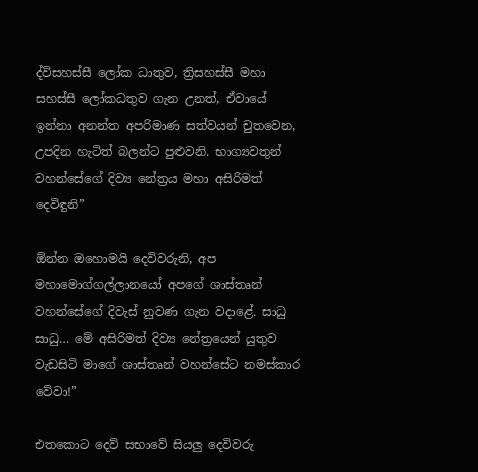ද්විසහස්සී ලෝක ධාතුව, ත්‍රිසහස්සී මහා සහස්සී ලෝකධතුව ගැන උනත්, ඒවායේ ඉන්නා අනන්ත අපරිමාණ සත්වයන් චුතවෙන, උපදින හැටිත් බලන්ට පුළුවනි. භාග්‍යවතුන් වහන්සේගේ දිව්‍ය නේත්‍රය මහා අසිරිමත් දෙවිඳුනි”

ඕන්න ඔහොමයි දෙවිවරුනි, අප මහාමොග්ගල්ලානයෝ අපගේ ශාස්තෘන් වහන්සේගේ දිවැස් නුවණ ගැන වදාළේ. සාධු සාධු… මේ අසිරිමත් දිව්‍ය නේත්‍රයෙන් යුතුව වැඩසිටි මාගේ ශාස්තෘන් වහන්සේට නමස්කාර වේවා!”

එතකොට දෙව් සභාවේ සියලු දෙවිවරු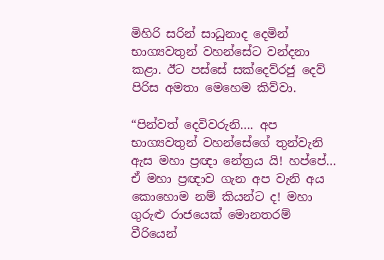මිහිරි සරින් සාධුනාද දෙමින් භාග්‍යවතුන් වහන්සේට වන්දනා කළා. ඊට පස්සේ සක්දෙව්රජු දෙව් පිරිස අමතා මෙහෙම කිව්වා.

“පින්වත් දෙවිවරුනි…. අප භාග්‍යවතුන් වහන්සේගේ තුන්වැනි ඇස මහා ප්‍රඥා නේත්‍රය යි! හප්පේ… ඒ මහා ප්‍රඥාව ගැන අප වැනි අය කොහොම නම් කියන්ට ද! මහා ගුරුළු රාජයෙක් මොනතරම් වීරියෙන්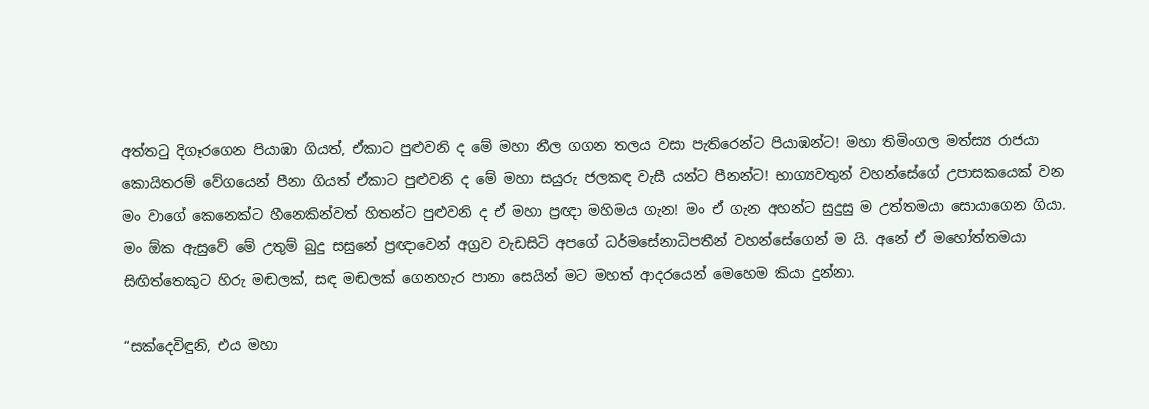අත්තටු දිගෑරගෙන පියාඹා ගියත්, ඒකාට පුළුවනි ද මේ මහා නීල ගගන තලය වසා පැතිරෙන්ට පියාඹන්ට! මහා තිමිංගල මත්ස්‍ය රාජයා කොයිතරම් වේගයෙන් පීනා ගියත් ඒකාට පුළුවනි ද මේ මහා සයුරු ජලකඳ වැසී යන්ට පීනන්ට! භාග්‍යවතුන් වහන්සේගේ උපාසකයෙක් වන මං වාගේ කෙනෙක්ට හීනෙකින්වත් හිතන්ට පුළුවනි ද ඒ මහා ප්‍රඥා මහිමය ගැන! මං ඒ ගැන අහන්ට සුදුසු ම උත්තමයා සොයාගෙන ගියා. මං ඕක ඇසුවේ මේ උතුම් බුදු සසුනේ ප්‍රඥාවෙන් අග්‍රව වැඩසිටි අපගේ ධර්මසේනාධිපතීන් වහන්සේගෙන් ම යි. අනේ ඒ මහෝත්තමයා සිඟිත්තෙකුට හිරු මඬලක්, සඳ මඬලක් ගෙනහැර පානා සෙයින් මට මහත් ආදරයෙන් මෙහෙම කියා දුන්නා.

“සක්දෙවිඳුනි, එය මහා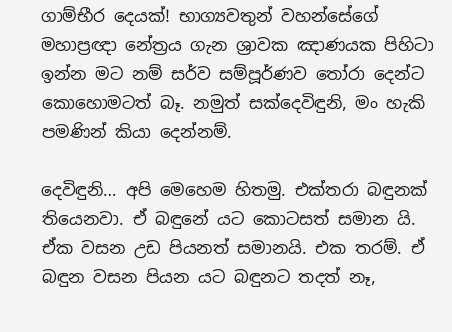ගාම්භීර දෙයක්! භාග්‍යවතුන් වහන්සේගේ මහාප්‍රඥා නේත්‍රය ගැන ශ්‍රාවක ඤාණයක පිහිටා ඉන්න මට නම් සර්ව සම්පූර්ණව තෝරා දෙන්ට කොහොමටත් බෑ. නමුත් සක්දෙවිඳුනි, මං හැකි පමණින් කියා දෙන්නම්.

දෙවිඳුනි… අපි මෙහෙම හිතමු. එක්තරා බඳුනක් තියෙනවා. ඒ බඳුනේ යට කොටසත් සමාන යි. ඒක වසන උඩ පියනත් සමානයි. එක තරම්. ඒ බඳුන වසන පියන යට බඳුනට තදත් නෑ,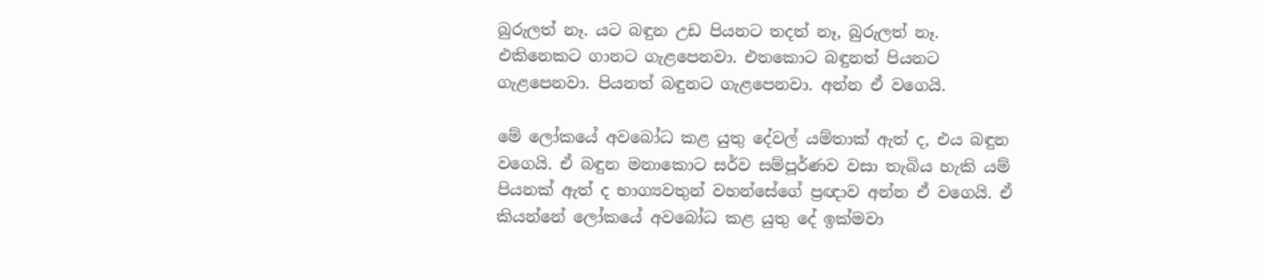බුරුලත් නෑ. යට බඳුන උඩ පියනට තදත් නෑ, බුරුලත් නෑ. එකිනෙකට ගානට ගැළපෙනවා. එතකොට බඳුනත් පියනට ගැළපෙනවා. පියනත් බඳුනට ගැළපෙනවා. අන්න ඒ වගෙයි.

මේ ලෝකයේ අවබෝධ කළ යුතු දේවල් යම්තාක් ඇත් ද, එය බඳුන වගෙයි. ඒ බඳුන මනාකොට සර්ව සම්පූර්ණව වසා තැබිය හැකි යම් පියනක් ඇත් ද භාග්‍යවතුන් වහන්සේගේ ප්‍රඥාව අන්න ඒ වගෙයි. ඒ කියන්නේ ලෝකයේ අවබෝධ කළ යුතු දේ ඉක්මවා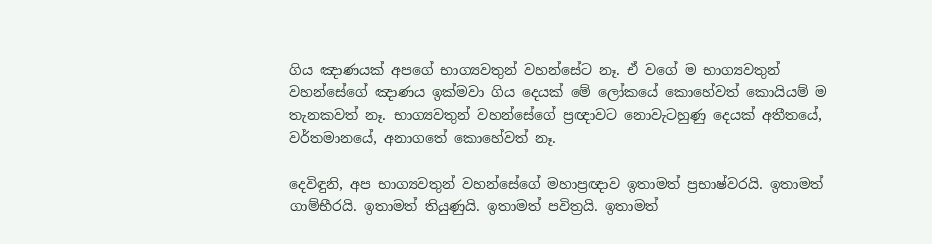ගිය ඤාණයක් අපගේ භාග්‍යවතුන් වහන්සේට නෑ. ඒ වගේ ම භාග්‍යවතුන් වහන්සේගේ ඤාණය ඉක්මවා ගිය දෙයක් මේ ලෝකයේ කොහේවත් කොයියම් ම තැනකවත් නෑ. භාග්‍යවතුන් වහන්සේගේ ප්‍රඥාවට නොවැටහුණු දෙයක් අතීතයේ, වර්තමානයේ, අනාගතේ කොහේවත් නෑ.

දෙවිඳුනි, අප භාග්‍යවතුන් වහන්සේගේ මහාප්‍රඥාව ඉතාමත් ප්‍රභාෂ්වරයි. ඉතාමත් ගාම්භීරයි. ඉතාමත් තියුණුයි. ඉතාමත් පවිත්‍රයි. ඉතාමත්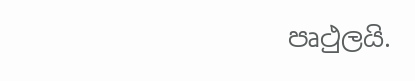පෘථුලයි.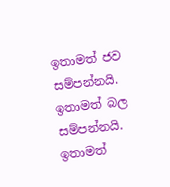ඉතාමත් ජව සම්පන්නයි. ඉතාමත් බල සම්පන්නයි. ඉතාමත්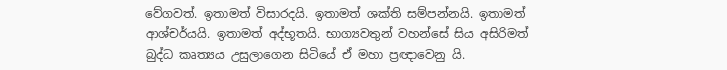වේගවත්. ඉතාමත් විසාරදයි. ඉතාමත් ශක්ති සම්පන්නයි. ඉතාමත් ආශ්චර්යයි. ඉතාමත් අද්භූතයි. භාග්‍යවතුන් වහන්සේ සිය අසිරිමත් බුද්ධ කෘත්‍යය උසුලාගෙන සිටියේ ඒ මහා ප්‍රඥාවෙනු යි.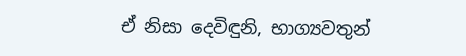ඒ නිසා දෙවිඳුනි, භාග්‍යවතුන්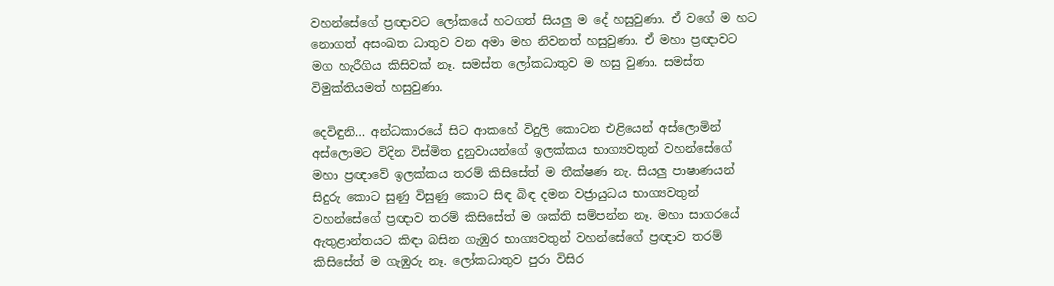වහන්සේගේ ප්‍රඥාවට ලෝකයේ හටගත් සියලු ම දේ හසුවුණා. ඒ වගේ ම හට නොගත් අසංඛත ධාතුව වන අමා මහ නිවනත් හසුවුණා. ඒ මහා ප්‍රඥාවට මග හැරීගිය කිසිවක් නෑ. සමස්ත ලෝකධාතුව ම හසු වුණා. සමස්ත විමුක්තියමත් හසුවුණා.

දෙවිඳුනි… අන්ධකාරයේ සිට ආකහේ විදුලි කොටන එළියෙන් අස්ලොමින් අස්ලොමට විදින විස්මිත දුනුවායන්ගේ ඉලක්කය භාග්‍යවතුන් වහන්සේගේ මහා ප්‍රඥාවේ ඉලක්කය තරම් කිසිසේත් ම තීක්ෂණ නැ. සියලු පාෂාණයන් සිදුරු කොට සුණු විසුණු කොට සිඳ බිඳ දමන වජ්‍රායුධය භාග්‍යවතුන් වහන්සේගේ ප්‍රඥාව තරම් කිසිසේත් ම ශක්ති සම්පන්න නෑ. මහා සාගරයේ ඇතුළාන්තයට කිඳා බසින ගැඹුර භාග්‍යවතුන් වහන්සේගේ ප්‍රඥාව තරම් කිසිසේත් ම ගැඹුරු නෑ. ලෝකධාතුව පුරා විසිර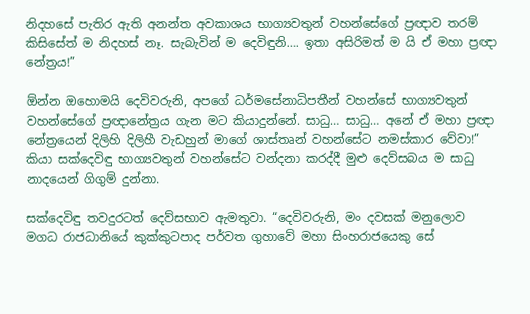නිදහසේ පැතිර ඇති අනන්ත අවකාශය භාග්‍යවතුන් වහන්සේගේ ප්‍රඥාව තරම් කිසිසේත් ම නිදහස් නෑ. සැබැවින් ම දෙවිඳුනි…. ඉතා අසිරිමත් ම යි ඒ මහා ප්‍රඥා නේත්‍රය!”

ඕන්න ඔහොමයි දෙවිවරුනි, අපගේ ධර්මසේනාධිපතීන් වහන්සේ භාග්‍යවතුන් වහන්සේගේ ප්‍රඥානේත්‍රය ගැන මට කියාදුන්නේ. සාධු… සාධු… අනේ ඒ මහා ප්‍රඥා නේත්‍රයෙන් දිලිහි දිලිහී වැඩහුන් මාගේ ශාස්තෘන් වහන්සේට නමස්කාර වේවා!” කියා සක්දෙවිඳු භාග්‍යවතුන් වහන්සේට වන්දනා කරද්දී මුළු දෙව්සබය ම සාධු නාදයෙන් ගිගුම් දුන්නා.

සක්දෙවිඳු තවදුරටත් දෙව්සභාව ඇමතුවා. “දෙවිවරුනි, මං දවසක් මනුලොව මගධ රාජධානියේ කුක්කුටපාද පර්වත ගුහාවේ මහා සිංහරාජයෙකු සේ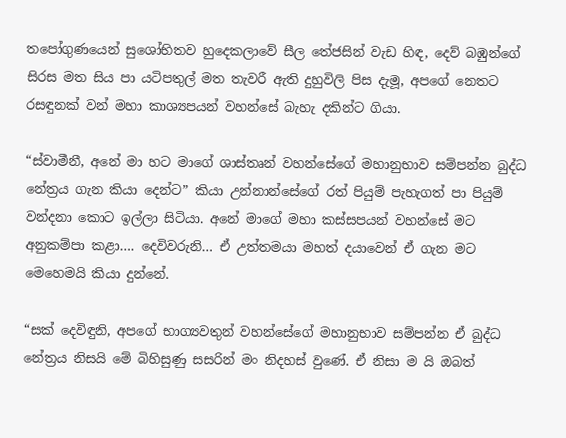තපෝගුණයෙන් සුශෝභිතව හුදෙකලාවේ සීල තේජසින් වැඩ හිඳ, දෙව් බඹුන්ගේ සිරස මත සිය පා යටිපතුල් මත තැවරී ඇති දුහුවිලි පිස දැමූ, අපගේ නෙතට රසඳුනක් වන් මහා කාශ්‍යපයන් වහන්සේ බැහැ දකින්ට ගියා.

“ස්වාමීනී, අනේ මා හට මාගේ ශාස්තෘන් වහන්සේගේ මහානුභාව සම්පන්න බුද්ධ නේත්‍රය ගැන කියා දෙන්ට” කියා උන්නාන්සේගේ රත් පියුම් පැහැගත් පා පියුම් වන්දනා කොට ඉල්ලා සිටියා. අනේ මාගේ මහා කස්සපයන් වහන්සේ මට අනුකම්පා කළා…. දෙවිවරුනි… ඒ උත්තමයා මහත් දයාවෙන් ඒ ගැන මට මෙහෙමයි කියා දුන්නේ.

“සක් දෙවිඳුනි, අපගේ භාග්‍යවතුන් වහන්සේගේ මහානුභාව සම්පන්න ඒ බුද්ධ නේත්‍රය නිසයි මේ බිහිසුණු සසරින් මං නිදහස් වුණේ. ඒ නිසා ම යි ඔබත්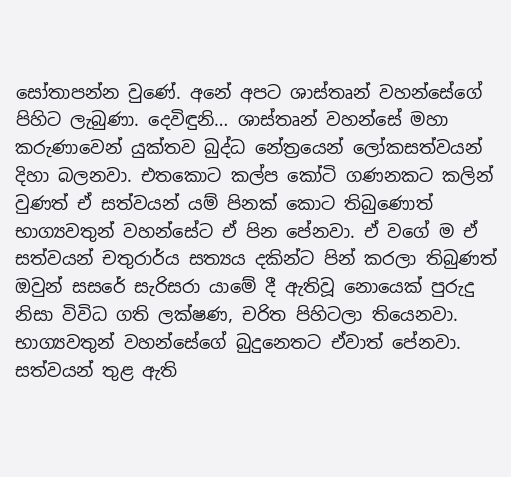සෝතාපන්න වුණේ. අනේ අපට ශාස්තෘන් වහන්සේගේ පිහිට ලැබුණා. දෙවිඳුනි… ශාස්තෘන් වහන්සේ මහා කරුණාවෙන් යුක්තව බුද්ධ නේත්‍රයෙන් ලෝකසත්වයන් දිහා බලනවා. එතකොට කල්ප කෝටි ගණනකට කලින් වුණත් ඒ සත්වයන් යම් පිනක් කොට තිබුණොත් භාග්‍යවතුන් වහන්සේට ඒ පින පේනවා. ඒ වගේ ම ඒ සත්වයන් චතුරාර්ය සත්‍යය දකින්ට පින් කරලා තිබුණත් ඔවුන් සසරේ සැරිසරා යාමේ දී ඇතිවූ නොයෙක් පුරුදු නිසා විවිධ ගති ලක්ෂණ, චරිත පිහිටලා තියෙනවා. භාග්‍යවතුන් වහන්සේගේ බුදුනෙතට ඒවාත් පේනවා. සත්වයන් තුළ ඇති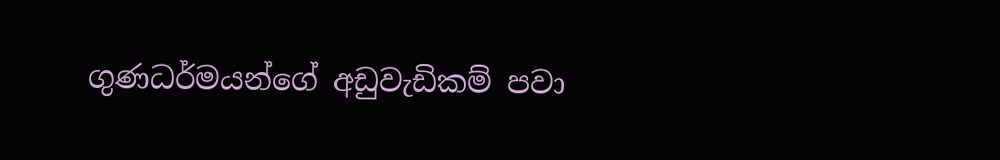ගුණධර්මයන්ගේ අඩුවැඩිකම් පවා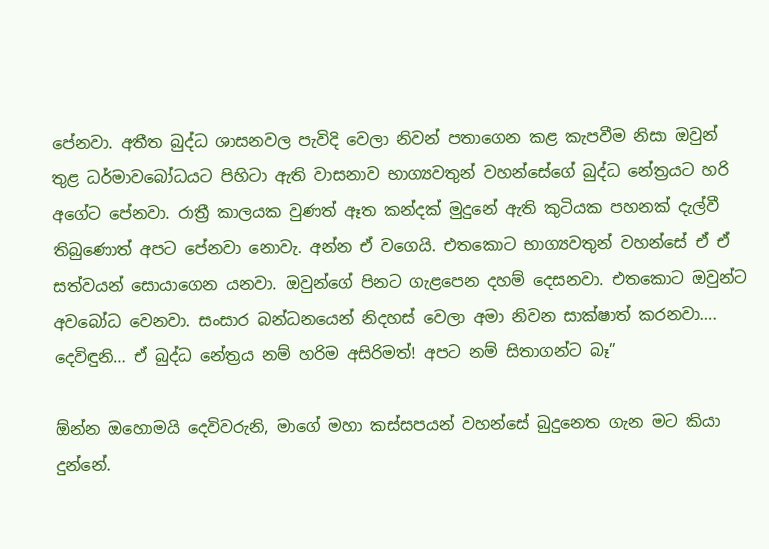පේනවා. අතීත බුද්ධ ශාසනවල පැවිදි වෙලා නිවන් පතාගෙන කළ කැපවීම නිසා ඔවුන් තුළ ධර්මාවබෝධයට පිහිටා ඇති වාසනාව භාග්‍යවතුන් වහන්සේගේ බුද්ධ නේත්‍රයට හරි අගේට පේනවා. රාත්‍රී කාලයක වුණත් ඈත කන්දක් මුදුනේ ඇති කුටියක පහනක් දැල්වී තිබුණොත් අපට පේනවා නොවැ. අන්න ඒ වගෙයි. එතකොට භාග්‍යවතුන් වහන්සේ ඒ ඒ සත්වයන් සොයාගෙන යනවා. ඔවුන්ගේ පිනට ගැළපෙන දහම් දෙසනවා. එතකොට ඔවුන්ට අවබෝධ වෙනවා. සංසාර බන්ධනයෙන් නිදහස් වෙලා අමා නිවන සාක්ෂාත් කරනවා…. දෙවිඳුනි… ඒ බුද්ධ නේත්‍රය නම් හරිම අසිරිමත්! අපට නම් සිතාගන්ට බෑ”

ඕන්න ඔහොමයි දෙවිවරුනි, මාගේ මහා කස්සපයන් වහන්සේ බුදුනෙත ගැන මට කියා දුන්නේ.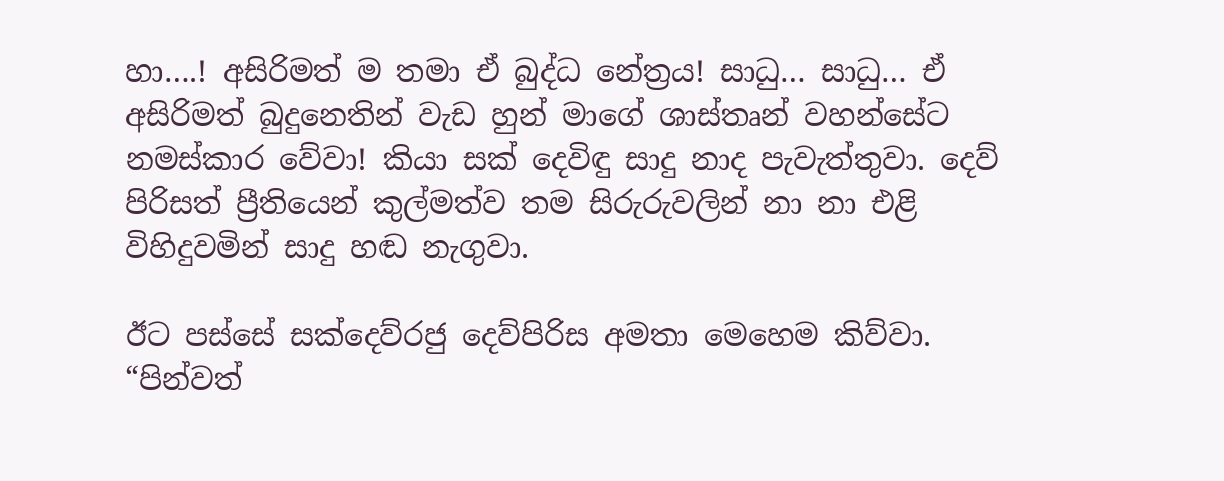හා….! අසිරිමත් ම තමා ඒ බුද්ධ නේත්‍රය! සාධු… සාධු… ඒ අසිරිමත් බුදුනෙතින් වැඩ හුන් මාගේ ශාස්තෘන් වහන්සේට නමස්කාර වේවා! කියා සක් දෙවිඳු සාදු නාද පැවැත්තුවා. දෙව් පිරිසත් ප්‍රීතියෙන් කුල්මත්ව තම සිරුරුවලින් නා නා එළි විහිදුවමින් සාදු හඬ නැගුවා.

ඊට පස්සේ සක්දෙව්රජු දෙව්පිරිස අමතා මෙහෙම කිව්වා. “පින්වත්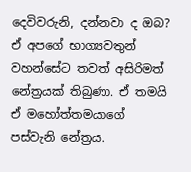දෙවිවරුනි, දන්නවා ද ඔබ? ඒ අපගේ භාග්‍යවතුන් වහන්සේට තවත් අසිරිමත් නේත්‍රයක් තිබුණා. ඒ තමයි ඒ මහෝත්තමයාගේ පස්වැනි නේත්‍රය.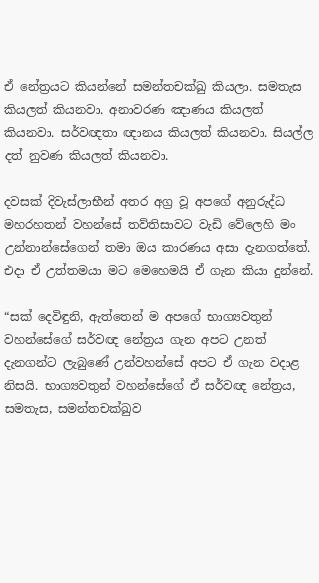ඒ නේත්‍රයට කියන්නේ සමන්තචක්ඛු කියලා. සමතැස කියලත් කියනවා. අනාවරණ ඤාණය කියලත් කියනවා. සර්වඥතා ඥානය කියලත් කියනවා. සියල්ල දත් නුවණ කියලත් කියනවා.

දවසක් දිවැස්ලාභීන් අතර අග්‍ර වූ අපගේ අනුරුද්ධ මහරහතන් වහන්සේ තව්තිසාවට වැඩි වේලෙහි මං උන්නාන්සේගෙන් තමා ඔය කාරණය අසා දැනගත්තේ. එදා ඒ උත්තමයා මට මෙහෙමයි ඒ ගැන කියා දුන්නේ.

“සක් දෙවිඳුනි, ඇත්තෙන් ම අපගේ භාග්‍යවතුන් වහන්සේගේ සර්වඥ නේත්‍රය ගැන අපට උනත් දැනගන්ට ලැබුණේ උන්වහන්සේ අපට ඒ ගැන වදාළ නිසයි. භාග්‍යවතුන් වහන්සේගේ ඒ සර්වඥ නේත්‍රය, සමතැස, සමන්තචක්ඛුව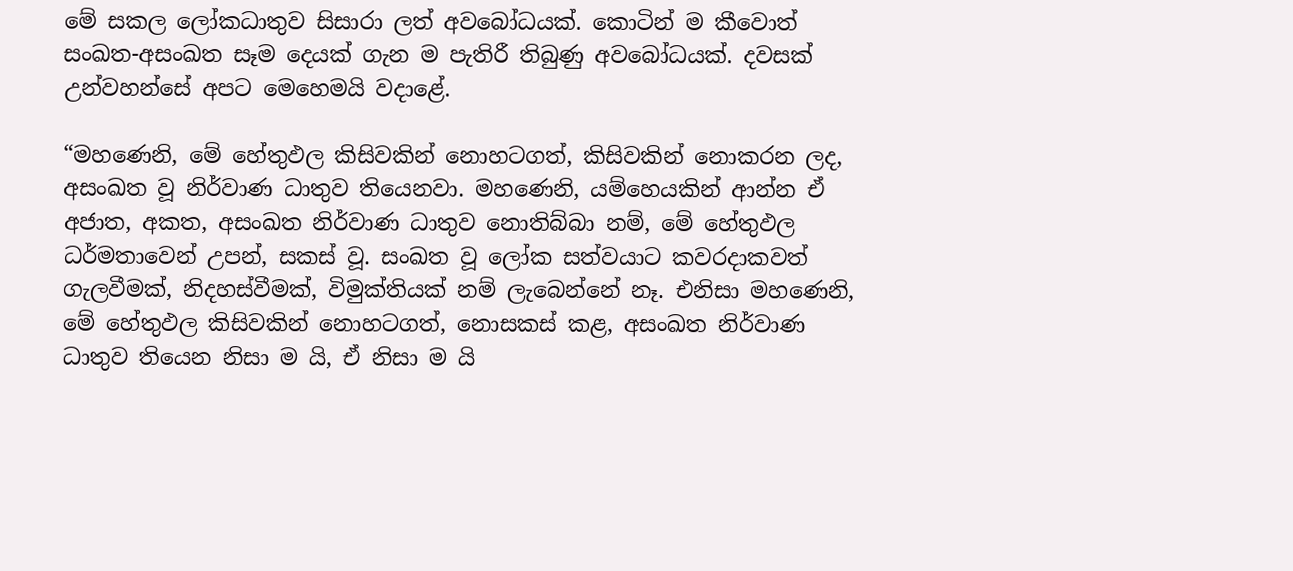මේ සකල ලෝකධාතුව සිසාරා ලත් අවබෝධයක්. කොටින් ම කීවොත් සංඛත-අසංඛත සෑම දෙයක් ගැන ම පැතිරී තිබුණු අවබෝධයක්. දවසක් උන්වහන්සේ අපට මෙහෙමයි වදාළේ.

“මහණෙනි, මේ හේතුඵල කිසිවකින් නොහටගත්, කිසිවකින් නොකරන ලද, අසංඛත වූ නිර්වාණ ධාතුව තියෙනවා. මහණෙනි, යම්හෙයකින් ආන්න ඒ අජාත, අකත, අසංඛත නිර්වාණ ධාතුව නොතිබ්බා නම්, මේ හේතුඵල ධර්මතාවෙන් උපන්, සකස් වූ. සංඛත වූ ලෝක සත්වයාට කවරදාකවත් ගැලවීමක්, නිදහස්වීමක්, විමුක්තියක් නම් ලැබෙන්නේ නෑ. එනිසා මහණෙනි, මේ හේතුඵල කිසිවකින් නොහටගත්, නොසකස් කළ, අසංඛත නිර්වාණ ධාතුව තියෙන නිසා ම යි, ඒ නිසා ම යි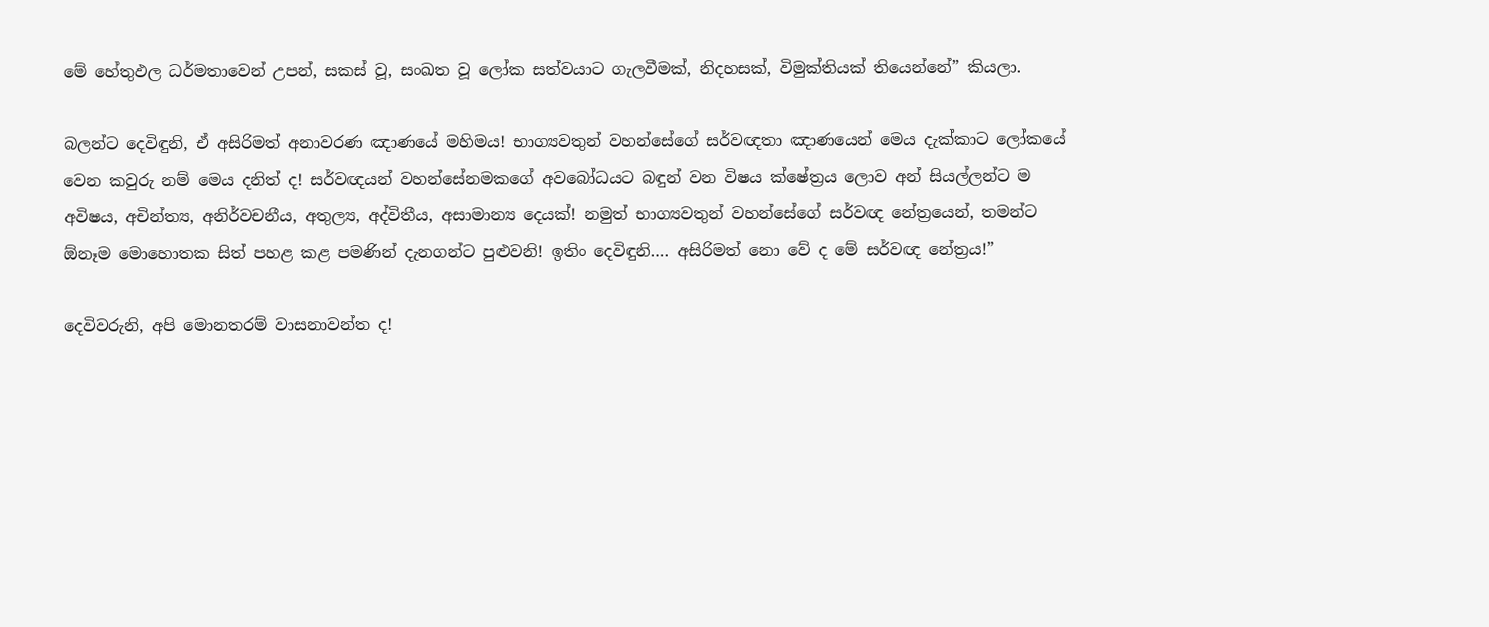මේ හේතුඵල ධර්මතාවෙන් උපන්, සකස් වූ, සංඛත වූ ලෝක සත්වයාට ගැලවීමක්, නිදහසක්, විමුක්තියක් තියෙන්නේ” කියලා.

බලන්ට දෙවිඳුනි, ඒ අසිරිමත් අනාවරණ ඤාණයේ මහිමය! භාග්‍යවතුන් වහන්සේගේ සර්වඥතා ඤාණයෙන් මෙය දැක්කාට ලෝකයේ වෙන කවුරු නම් මෙය දනිත් ද! සර්වඥයන් වහන්සේනමකගේ අවබෝධයට බඳුන් වන විෂය ක්ෂේත්‍රය ලොව අන් සියල්ලන්ට ම අවිෂය, අචින්ත්‍ය, අනිර්වචනීය, අතුල්‍ය, අද්විතීය, අසාමාන්‍ය දෙයක්! නමුත් භාග්‍යවතුන් වහන්සේගේ සර්වඥ නේත්‍රයෙන්, තමන්ට ඕනෑම මොහොතක සිත් පහළ කළ පමණින් දැනගන්ට පුළුවනි! ඉතිං දෙවිඳුනි…. අසිරිමත් නො වේ ද මේ සර්වඥ නේත්‍රය!”

දෙවිවරුනි, අපි මොනතරම් වාසනාවන්ත ද!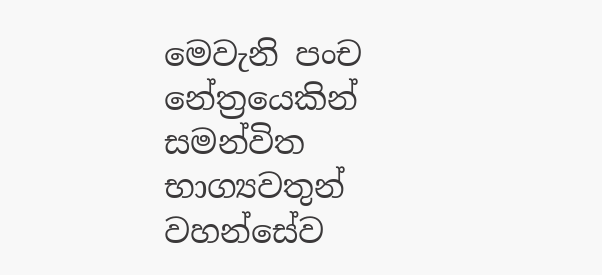මෙවැනි පංච නේත්‍රයෙකින් සමන්විත භාග්‍යවතුන් වහන්සේව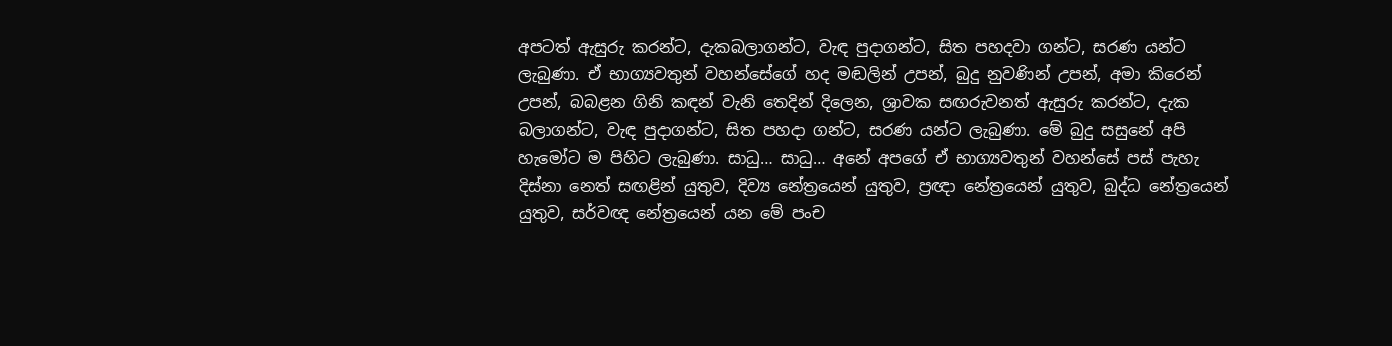අපටත් ඇසුරු කරන්ට, දැකබලාගන්ට, වැඳ පුදාගන්ට, සිත පහදවා ගන්ට, සරණ යන්ට ලැබුණා. ඒ භාග්‍යවතුන් වහන්සේගේ හද මඬලින් උපන්, බුදු නුවණින් උපන්, අමා කිරෙන් උපන්, බබළන ගිනි කඳන් වැනි තෙදින් දිලෙන, ශ්‍රාවක සඟරුවනත් ඇසුරු කරන්ට, දැක බලාගන්ට, වැඳ පුදාගන්ට, සිත පහදා ගන්ට, සරණ යන්ට ලැබුණා. මේ බුදු සසුනේ අපි හැමෝට ම පිහිට ලැබුණා. සාධු… සාධු… අනේ අපගේ ඒ භාග්‍යවතුන් වහන්සේ පස් පැහැ දිස්නා නෙත් සඟළින් යුතුව, දිව්‍ය නේත්‍රයෙන් යුතුව, ප්‍රඥා නේත්‍රයෙන් යුතුව, බුද්ධ නේත්‍රයෙන් යුතුව, සර්වඥ නේත්‍රයෙන් යන මේ පංච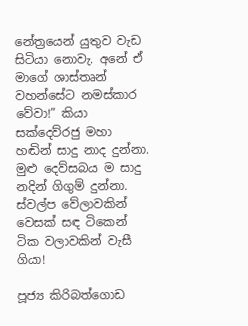නේත්‍රයෙන් යුතුව වැඩ සිටියා නොවැ. අනේ ඒ මාගේ ශාස්තෘන් වහන්සේට නමස්කාර වේවා!” කියා සක්දෙව්රජු මහා හඬින් සාදු නාද දුන්නා. මුළු දෙව්සබය ම සාදු නදින් ගිගුම් දුන්නා. ස්වල්ප වේලාවකින් වෙසක් සඳ ටිකෙන් ටික වලාවකින් වැසී ගියා!

පූජ්‍ය කිරිබත්ගොඩ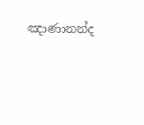ඤාණානන්ද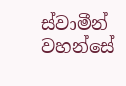ස්වාමීන් වහන්සේ